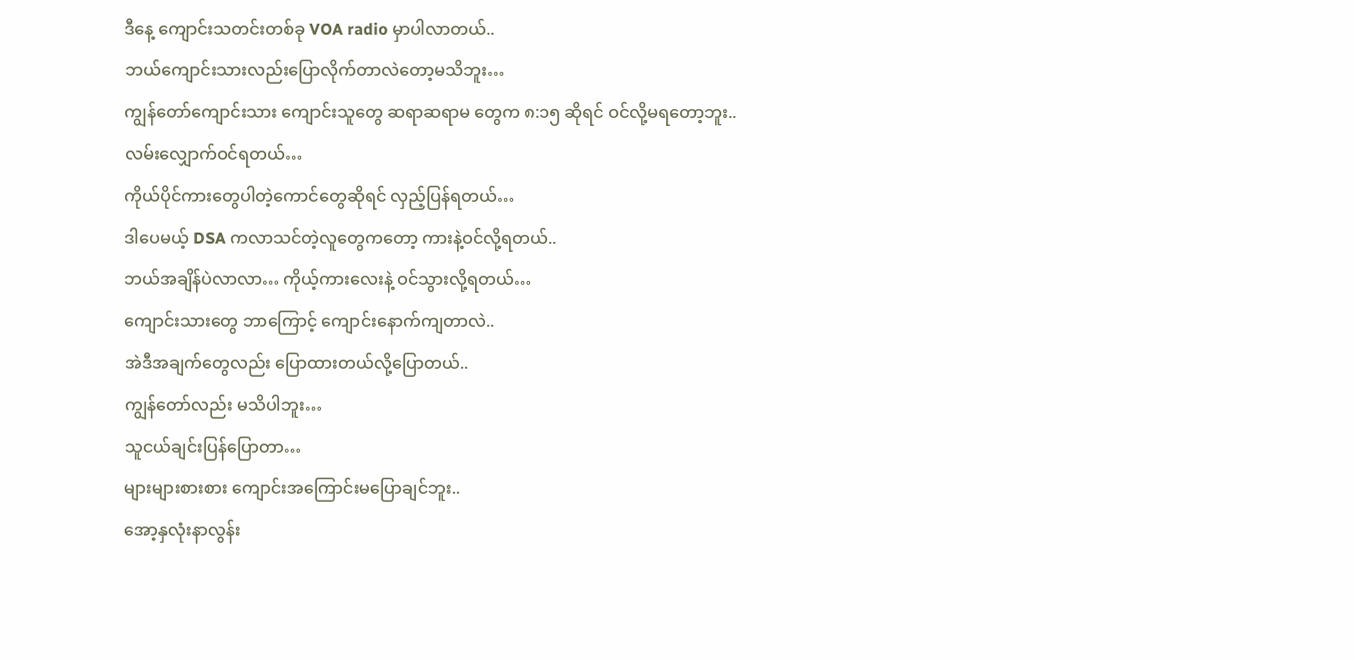ဒီနေ့ ကျောင်းသတင်းတစ်ခု VOA radio မှာပါလာတယ်..
ဘယ်ကျောင်းသားလည်းပြောလိုက်တာလဲတော့မသိဘူး…
ကျွန်တော်ကျောင်းသား ကျောင်းသူတွေ ဆရာဆရာမ တွေက ၈:၁၅ ဆိုရင် ဝင်လို့မရတော့ဘူး..
လမ်းလျှောက်ဝင်ရတယ်…
ကိုယ်ပိုင်ကားတွေပါတဲ့ကောင်တွေဆိုရင် လှည့်ပြန်ရတယ်…
ဒါပေမယ့် DSA ကလာသင်တဲ့လူတွေကတော့ ကားနဲ့ဝင်လို့ရတယ်..
ဘယ်အချိန်ပဲလာလာ… ကိုယ့်ကားလေးနဲ့ ဝင်သွားလို့ရတယ်…
ကျောင်းသားတွေ ဘာကြောင့် ကျောင်းနောက်ကျတာလဲ..
အဲဒီအချက်တွေလည်း ပြောထားတယ်လို့ပြောတယ်..
ကျွန်တော်လည်း မသိပါဘူး…
သူငယ်ချင်းပြန်ပြောတာ…
များများစားစား ကျောင်းအကြောင်းမပြောချင်ဘူး..
အော့နှလုံးနာလွန်း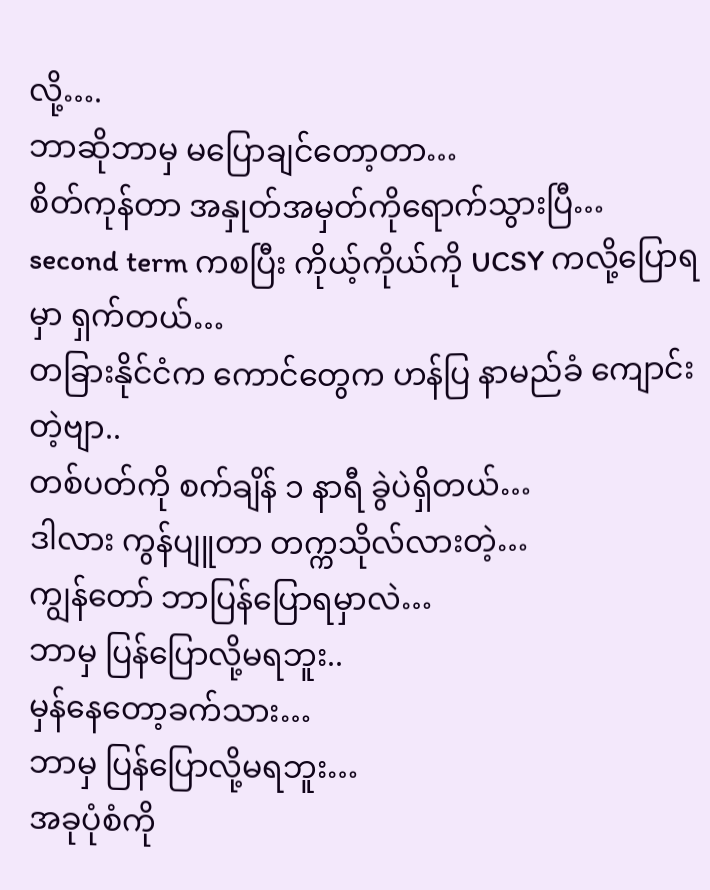လို့….
ဘာဆိုဘာမှ မပြောချင်တော့တာ…
စိတ်ကုန်တာ အနှုတ်အမှတ်ကိုရောက်သွားပြီ…
second term ကစပြီး ကိုယ့်ကိုယ်ကို UCSY ကလို့ပြောရမှာ ရှက်တယ်…
တခြားနိုင်ငံက ကောင်တွေက ဟန်ပြ နာမည်ခံ ကျောင်းတဲ့ဗျာ..
တစ်ပတ်ကို စက်ချိန် ၁ နာရီ ခွဲပဲရှိတယ်…
ဒါလား ကွန်ပျူတာ တက္ကသိုလ်လားတဲ့…
ကျွန်တော် ဘာပြန်ပြောရမှာလဲ…
ဘာမှ ပြန်ပြောလို့မရဘူး..
မှန်နေတော့ခက်သား…
ဘာမှ ပြန်ပြောလို့မရဘူး…
အခုပုံစံကို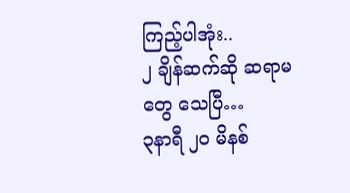ကြည့်ပါအုံး..
၂ ချိန်ဆက်ဆို ဆရာမတွေ သေပြီ…
၃နာရီ ၂၀ မိနစ်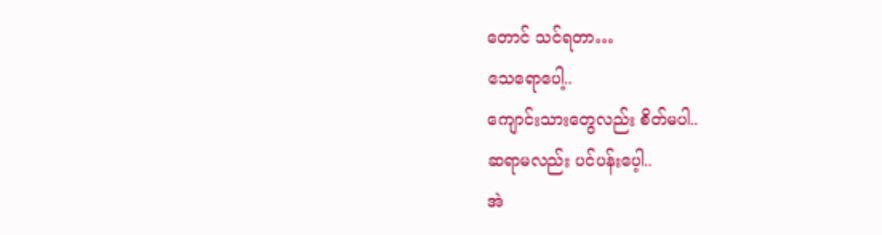တောင် သင်ရတာ…
သေရောပေါ့..
ကျောင်းသားတွေလည်း စိတ်မပါ..
ဆရာမလည်း ပင်ပန်းပေ့ါ..
အဲ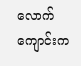လောက် ကျောင်းက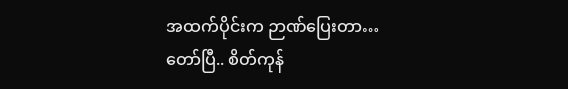အထက်ပိုင်းက ဉာဏ်ပြေးတာ…
တော်ပြီ.. စိတ်ကုန်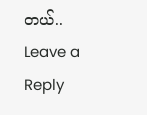တယ်..
Leave a Reply